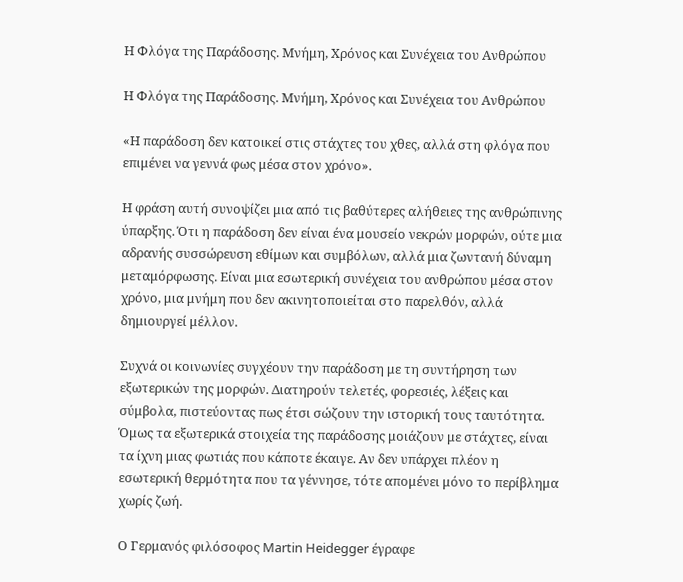Η Φλόγα της Παράδοσης. Μνήμη, Χρόνος και Συνέχεια του Ανθρώπου

Η Φλόγα της Παράδοσης. Μνήμη, Χρόνος και Συνέχεια του Ανθρώπου

«Η παράδοση δεν κατοικεί στις στάχτες του χθες, αλλά στη φλόγα που επιμένει να γεννά φως μέσα στον χρόνο».

Η φράση αυτή συνοψίζει μια από τις βαθύτερες αλήθειες της ανθρώπινης ύπαρξης. Ότι η παράδοση δεν είναι ένα μουσείο νεκρών μορφών, ούτε μια αδρανής συσσώρευση εθίμων και συμβόλων, αλλά μια ζωντανή δύναμη μεταμόρφωσης. Είναι μια εσωτερική συνέχεια του ανθρώπου μέσα στον χρόνο, μια μνήμη που δεν ακινητοποιείται στο παρελθόν, αλλά δημιουργεί μέλλον.

Συχνά οι κοινωνίες συγχέουν την παράδοση με τη συντήρηση των εξωτερικών της μορφών. Διατηρούν τελετές, φορεσιές, λέξεις και σύμβολα, πιστεύοντας πως έτσι σώζουν την ιστορική τους ταυτότητα. Όμως τα εξωτερικά στοιχεία της παράδοσης μοιάζουν με στάχτες, είναι τα ίχνη μιας φωτιάς που κάποτε έκαιγε. Αν δεν υπάρχει πλέον η εσωτερική θερμότητα που τα γέννησε, τότε απομένει μόνο το περίβλημα χωρίς ζωή.

Ο Γερμανός φιλόσοφος Martin Heidegger έγραφε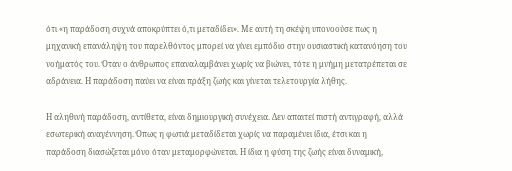ότι «η παράδοση συχνά αποκρύπτει ό,τι μεταδίδει». Με αυτή τη σκέψη υπονοούσε πως η μηχανική επανάληψη του παρελθόντος μπορεί να γίνει εμπόδιο στην ουσιαστική κατανόηση του νοήματός του. Όταν ο άνθρωπος επαναλαμβάνει χωρίς να βιώνει, τότε η μνήμη μετατρέπεται σε αδράνεια. Η παράδοση παύει να είναι πράξη ζωής και γίνεται τελετουργία λήθης.

Η αληθινή παράδοση, αντίθετα, είναι δημιουργική συνέχεια. Δεν απαιτεί πιστή αντιγραφή, αλλά εσωτερική αναγέννηση. Όπως η φωτιά μεταδίδεται χωρίς να παραμένει ίδια, έτσι και η παράδοση διασώζεται μόνο όταν μεταμορφώνεται. Η ίδια η φύση της ζωής είναι δυναμική,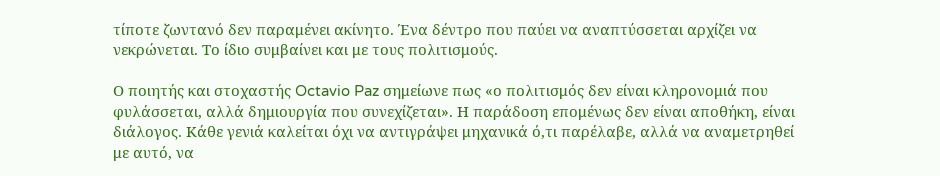τίποτε ζωντανό δεν παραμένει ακίνητο. Ένα δέντρο που παύει να αναπτύσσεται αρχίζει να νεκρώνεται. Το ίδιο συμβαίνει και με τους πολιτισμούς.

Ο ποιητής και στοχαστής Octavio Paz σημείωνε πως «ο πολιτισμός δεν είναι κληρονομιά που φυλάσσεται, αλλά δημιουργία που συνεχίζεται». Η παράδοση επομένως δεν είναι αποθήκη, είναι διάλογος. Κάθε γενιά καλείται όχι να αντιγράψει μηχανικά ό,τι παρέλαβε, αλλά να αναμετρηθεί με αυτό, να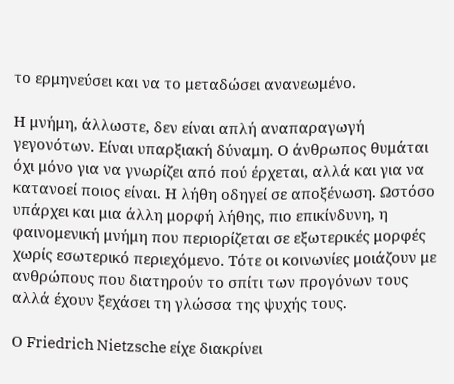το ερμηνεύσει και να το μεταδώσει ανανεωμένο.

Η μνήμη, άλλωστε, δεν είναι απλή αναπαραγωγή γεγονότων. Είναι υπαρξιακή δύναμη. Ο άνθρωπος θυμάται όχι μόνο για να γνωρίζει από πού έρχεται, αλλά και για να κατανοεί ποιος είναι. Η λήθη οδηγεί σε αποξένωση. Ωστόσο υπάρχει και μια άλλη μορφή λήθης, πιο επικίνδυνη, η φαινομενική μνήμη που περιορίζεται σε εξωτερικές μορφές χωρίς εσωτερικό περιεχόμενο. Τότε οι κοινωνίες μοιάζουν με ανθρώπους που διατηρούν το σπίτι των προγόνων τους αλλά έχουν ξεχάσει τη γλώσσα της ψυχής τους.

Ο Friedrich Nietzsche είχε διακρίνει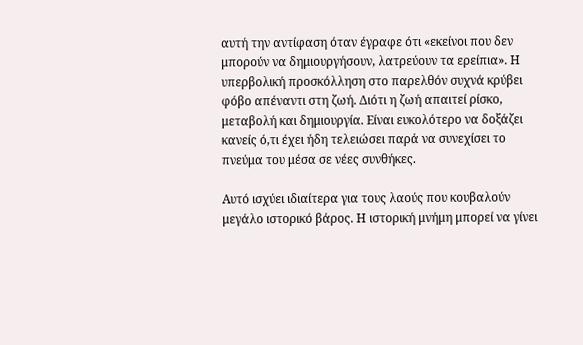αυτή την αντίφαση όταν έγραφε ότι «εκείνοι που δεν μπορούν να δημιουργήσουν, λατρεύουν τα ερείπια». Η υπερβολική προσκόλληση στο παρελθόν συχνά κρύβει φόβο απέναντι στη ζωή. Διότι η ζωή απαιτεί ρίσκο, μεταβολή και δημιουργία. Είναι ευκολότερο να δοξάζει κανείς ό,τι έχει ήδη τελειώσει παρά να συνεχίσει το πνεύμα του μέσα σε νέες συνθήκες.

Αυτό ισχύει ιδιαίτερα για τους λαούς που κουβαλούν μεγάλο ιστορικό βάρος. Η ιστορική μνήμη μπορεί να γίνει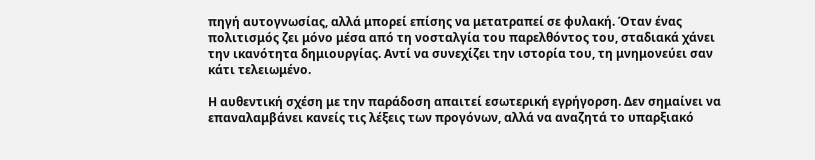πηγή αυτογνωσίας, αλλά μπορεί επίσης να μετατραπεί σε φυλακή. Όταν ένας πολιτισμός ζει μόνο μέσα από τη νοσταλγία του παρελθόντος του, σταδιακά χάνει την ικανότητα δημιουργίας. Αντί να συνεχίζει την ιστορία του, τη μνημονεύει σαν κάτι τελειωμένο.

Η αυθεντική σχέση με την παράδοση απαιτεί εσωτερική εγρήγορση. Δεν σημαίνει να επαναλαμβάνει κανείς τις λέξεις των προγόνων, αλλά να αναζητά το υπαρξιακό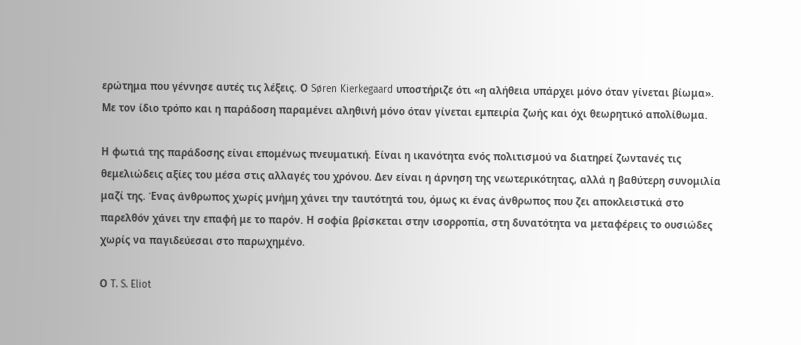ερώτημα που γέννησε αυτές τις λέξεις. Ο Søren Kierkegaard υποστήριζε ότι «η αλήθεια υπάρχει μόνο όταν γίνεται βίωμα». Με τον ίδιο τρόπο και η παράδοση παραμένει αληθινή μόνο όταν γίνεται εμπειρία ζωής και όχι θεωρητικό απολίθωμα.

Η φωτιά της παράδοσης είναι επομένως πνευματική. Είναι η ικανότητα ενός πολιτισμού να διατηρεί ζωντανές τις θεμελιώδεις αξίες του μέσα στις αλλαγές του χρόνου. Δεν είναι η άρνηση της νεωτερικότητας, αλλά η βαθύτερη συνομιλία μαζί της. Ένας άνθρωπος χωρίς μνήμη χάνει την ταυτότητά του, όμως κι ένας άνθρωπος που ζει αποκλειστικά στο παρελθόν χάνει την επαφή με το παρόν. Η σοφία βρίσκεται στην ισορροπία, στη δυνατότητα να μεταφέρεις το ουσιώδες χωρίς να παγιδεύεσαι στο παρωχημένο.

Ο T. S. Eliot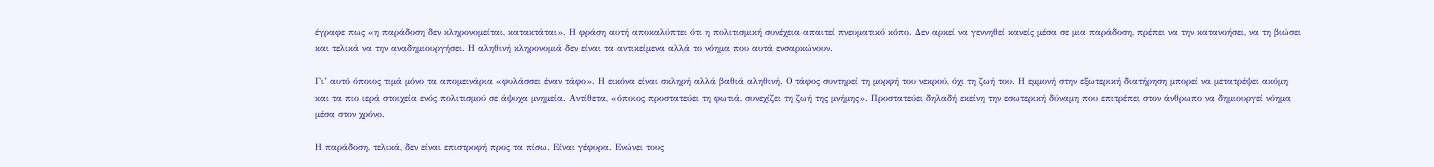έγραφε πως «η παράδοση δεν κληρονομείται, κατακτάται». Η φράση αυτή αποκαλύπτει ότι η πολιτισμική συνέχεια απαιτεί πνευματικό κόπο. Δεν αρκεί να γεννηθεί κανείς μέσα σε μια παράδοση, πρέπει να την κατανοήσει, να τη βιώσει και τελικά να την αναδημιουργήσει. Η αληθινή κληρονομιά δεν είναι τα αντικείμενα αλλά το νόημα που αυτά ενσαρκώνουν.

Γι’ αυτό όποιος τιμά μόνο τα απομεινάρια «φυλάσσει έναν τάφο». Η εικόνα είναι σκληρή αλλά βαθιά αληθινή. Ο τάφος συντηρεί τη μορφή του νεκρού, όχι τη ζωή του. Η εμμονή στην εξωτερική διατήρηση μπορεί να μετατρέψει ακόμη και τα πιο ιερά στοιχεία ενός πολιτισμού σε άψυχα μνημεία. Αντίθετα, «όποιος προστατεύει τη φωτιά, συνεχίζει τη ζωή της μνήμης». Προστατεύει δηλαδή εκείνη την εσωτερική δύναμη που επιτρέπει στον άνθρωπο να δημιουργεί νόημα μέσα στον χρόνο.

Η παράδοση, τελικά, δεν είναι επιστροφή προς τα πίσω. Είναι γέφυρα. Ενώνει τους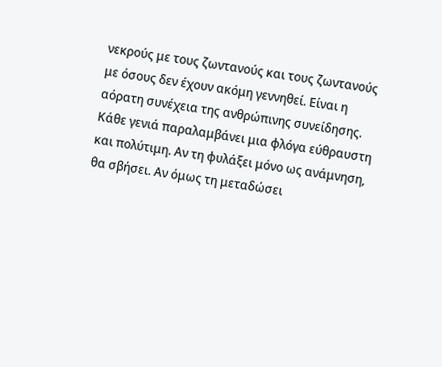νεκρούς με τους ζωντανούς και τους ζωντανούς με όσους δεν έχουν ακόμη γεννηθεί. Είναι η αόρατη συνέχεια της ανθρώπινης συνείδησης. Κάθε γενιά παραλαμβάνει μια φλόγα εύθραυστη και πολύτιμη. Αν τη φυλάξει μόνο ως ανάμνηση, θα σβήσει. Αν όμως τη μεταδώσει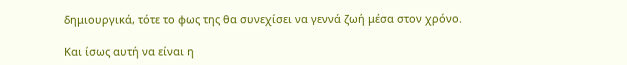δημιουργικά, τότε το φως της θα συνεχίσει να γεννά ζωή μέσα στον χρόνο.

Και ίσως αυτή να είναι η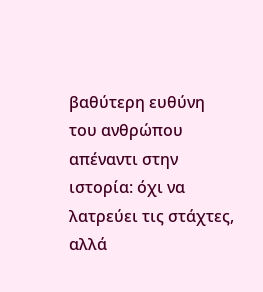βαθύτερη ευθύνη του ανθρώπου απέναντι στην ιστορία: όχι να λατρεύει τις στάχτες, αλλά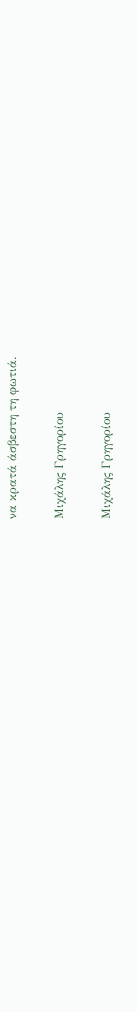να κρατά άσβεστη τη φωτιά.

Μιχάλης Γρηγορίου

Μιχάλης Γρηγορίου